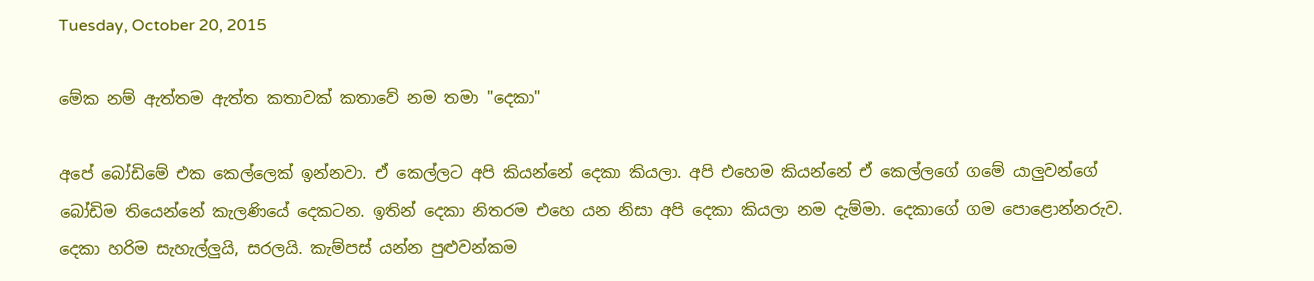Tuesday, October 20, 2015

මේක නම් ඇත්තම ඇත්ත කතාවක් කතාවේ නම තමා "දෙකා"

අපේ බෝඩිමේ එක කෙල්ලෙක් ඉන්නවා. ඒ කෙල්ලට අපි කියන්නේ දෙකා කියලා. අපි එහෙම කියන්නේ ඒ කෙල්ලගේ ගමේ යාලුවන්ගේ බෝඩිම තියෙන්නේ කැලණියේ දෙකටන. ඉතින් දෙකා නිතරම එහෙ යන නිසා අපි දෙකා කියලා නම දැම්මා. දෙකාගේ ගම පොළොන්නරුව. දෙකා හරිම සැහැල්ලුයි, සරලයි. කැම්පස් යන්න පුළුවන්කම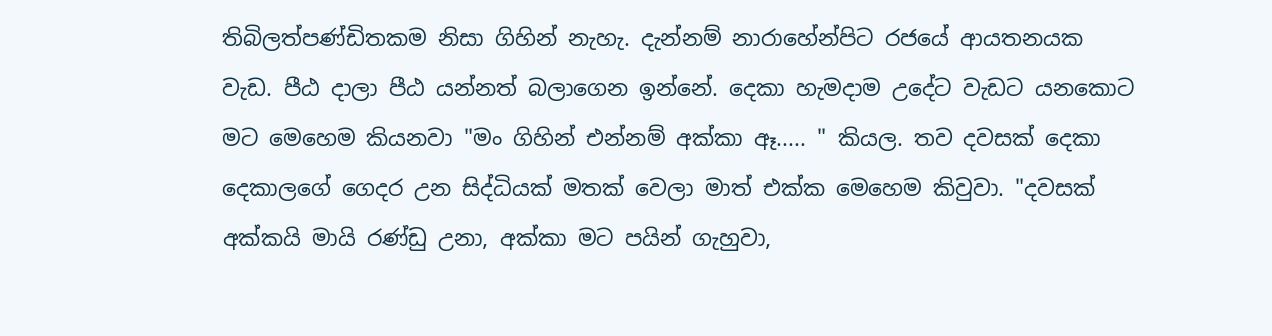තිබිලත්පණ්ඩිතකම නිසා ගිහින් නැහැ. දැන්නම් නාරාහේන්පිට රජයේ ආයතනයක වැඩ. පීඨ දාලා පීඨ යන්නත් බලාගෙන ඉන්නේ. දෙකා හැමදාම උදේට වැඩට යනකොට මට මෙහෙම කියනවා "මං ගිහින් එන්නම් අක්කා ඈ..... " කියල. තව දවසක් දෙකා දෙකාලගේ ගෙදර උන සිද්ධියක් මතක් වෙලා මාත් එක්ක මෙහෙම කිවුවා. "දවසක් අක්කයි මායි රණ්ඩු උනා, අක්කා මට පයින් ගැහුවා,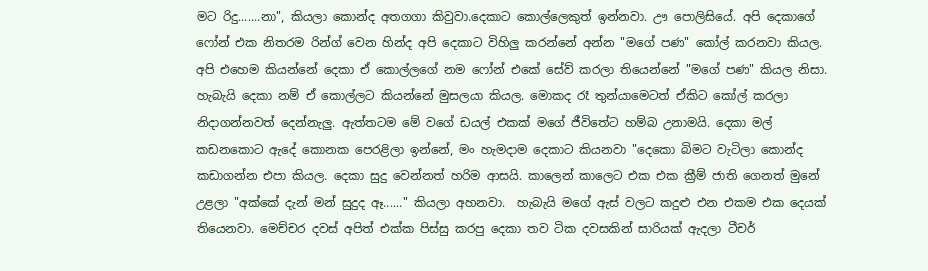මට රිදු.......නා", කියලා කොන්ද අතගගා කිවුවා.දෙකාට කොල්ලෙකුත් ඉන්නවා. ඌ පොලිසියේ. අපි දෙකාගේ ෆෝන් එක නිතරම රින්ග් වෙන හින්ද අපි දෙකාට විහිලු කරන්නේ අන්න "මගේ පණ" කෝල් කරනවා කියල. අපි එහෙම කියන්නේ දෙකා ඒ කොල්ලගේ නම ෆෝන් එකේ සේව් කරලා තියෙන්නේ "මගේ පණ" කියල නිසා. හැබැයි දෙකා නම් ඒ කොල්ලට කියන්නේ මුසලයා කියල. මොකද රෑ තුන්යාමෙටත් ඒකිට කෝල් කරලා නිදාගන්නවත් දෙන්නැලු. ඇත්තටම මේ වගේ ඩයල් එකක් මගේ ජීවිතේට හම්බ උනාමයි. දෙකා මල් කඩනකොට ඇදේ කොනක පෙරළිලා ඉන්නේ, මං හැමදාම දෙකාට කියනවා "දෙකො බිමට වැටිලා කොන්ද කඩාගන්න එපා කියල. දෙකා සුදු වෙන්නත් හරිම ආසයි. කාලෙන් කාලෙට එක එක ක්‍රීම් ජාති ගෙනත් මුනේ උළලා "අක්කේ දැන් මන් සුදුද ඈ......" කියලා අහනවා.  හැබැයි මගේ ඇස් වලට කදුළු එන එකම එක දෙයක් තියෙනවා. මෙච්චර දවස් අපිත් එක්ක පිස්සු කරපු දෙකා තව ටික දවසකින් සාරියක් ඇදලා ටීචර්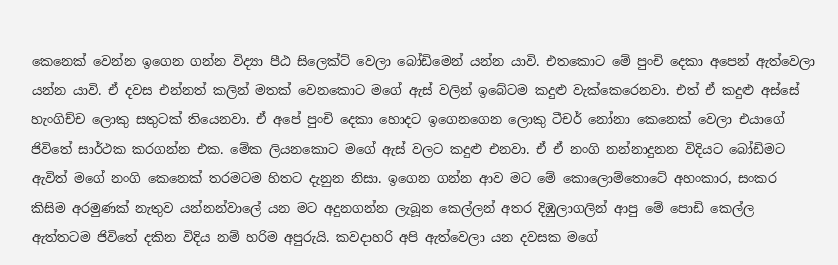කෙනෙක් වෙන්න ඉගෙන ගන්න විද්‍යා පීඨ සිලෙක්ට් වෙලා බෝඩිමෙන් යන්න යාවි. එතකොට මේ පුංචි දෙකා අපෙන් ඇත්වෙලා යන්න යාවි. ඒ දවස එන්නත් කලින් මතක් වෙනකොට මගේ ඇස් වලින් ඉබේටම කදුළු වැක්කෙරෙනවා. එත් ඒ කදුළු අස්සේ හැංගිච්ච ලොකු සතුටක් තියෙනවා. ඒ අපේ පුංචි දෙකා හොදට ඉගෙනගෙන ලොකු ටීචර් නෝනා කෙනෙක් වෙලා එයාගේ ජිවිතේ සාර්ථක කරගන්න එක. මේක ලියනකොට මගේ ඇස් වලට කදුළු එනවා. ඒ ඒ නංගි නන්නාදුනන විදියට බෝඩිමට ඇවිත් මගේ නංගි කෙනෙක් තරමටම හිතට දැනුන නිසා. ඉගෙන ගන්න ආව මට මේ කොලොම්තොටේ අහංකාර, සංකර කිසිම අරමුණක් නැතුව යන්නන්වාලේ යන මට අදුනගන්න ලැබූන කෙල්ලන් අතර දිඹුලාගලින් ආපු මේ පොඩි කෙල්ල ඇත්තටම ජිවිතේ දකින විදිය නම් හරිම අපුරුයි. කවදාහරි අපි ඇත්වෙලා යන දවසක මගේ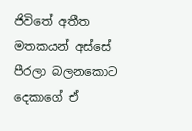ජිවිතේ අතීත මතකයන් අස්සේ පීරලා බලනකොට දෙකාගේ ඒ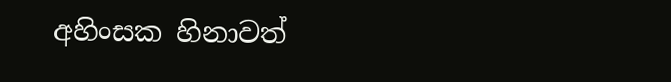අහිංසක හිනාවත්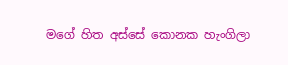මගේ හිත අස්සේ කොනක හැංගිලා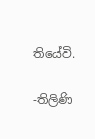තියේවි.

-තිලිණි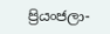ප්‍රියංජලා-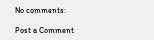No comments:

Post a Comment